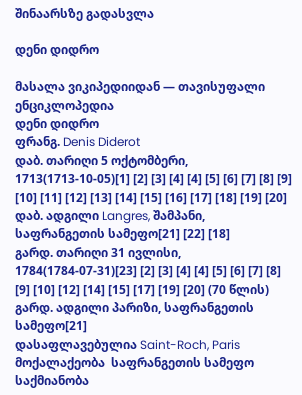შინაარსზე გადასვლა

დენი დიდრო

მასალა ვიკიპედიიდან — თავისუფალი ენციკლოპედია
დენი დიდრო
ფრანგ. Denis Diderot
დაბ. თარიღი 5 ოქტომბერი, 1713(1713-10-05)[1] [2] [3] [4] [4] [5] [6] [7] [8] [9] [10] [11] [12] [13] [14] [15] [16] [17] [18] [19] [20]
დაბ. ადგილი Langres, შამპანი, საფრანგეთის სამეფო[21] [22] [18]
გარდ. თარიღი 31 ივლისი, 1784(1784-07-31)[23] [2] [3] [4] [4] [5] [6] [7] [8] [9] [10] [12] [14] [15] [17] [19] [20] (70 წლის)
გარდ. ადგილი პარიზი, საფრანგეთის სამეფო[21]
დასაფლავებულია Saint-Roch, Paris
მოქალაქეობა  საფრანგეთის სამეფო
საქმიანობა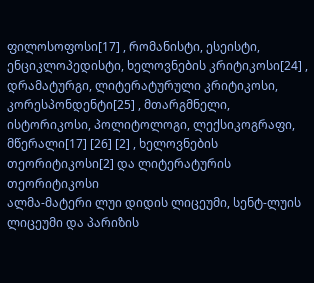ფილოსოფოსი[17] , რომანისტი, ესეისტი, ენციკლოპედისტი, ხელოვნების კრიტიკოსი[24] , დრამატურგი, ლიტერატურული კრიტიკოსი, კორესპონდენტი[25] , მთარგმნელი, ისტორიკოსი, პოლიტოლოგი, ლექსიკოგრაფი, მწერალი[17] [26] [2] , ხელოვნების თეორიტიკოსი[2] და ლიტერატურის თეორიტიკოსი
ალმა-მატერი ლუი დიდის ლიცეუმი, სენტ-ლუის ლიცეუმი და პარიზის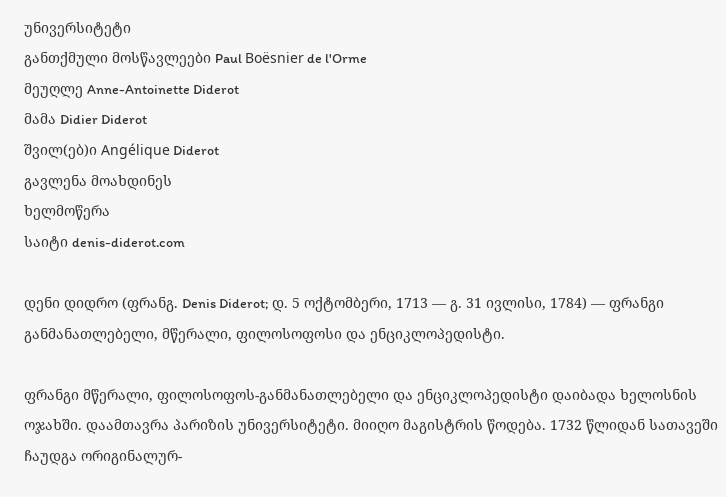უნივერსიტეტი
განთქმული მოსწავლეები Paul Boësnier de l'Orme
მეუღლე Anne-Antoinette Diderot
მამა Didier Diderot
შვილ(ებ)ი Angélique Diderot
გავლენა მოახდინეს
ხელმოწერა
საიტი denis-diderot.com

დენი დიდრო (ფრანგ. Denis Diderot; დ. 5 ოქტომბერი, 1713 — გ. 31 ივლისი, 1784) — ფრანგი განმანათლებელი, მწერალი, ფილოსოფოსი და ენციკლოპედისტი.

ფრანგი მწერალი, ფილოსოფოს-განმანათლებელი და ენციკლოპედისტი დაიბადა ხელოსნის ოჯახში. დაამთავრა პარიზის უნივერსიტეტი. მიიღო მაგისტრის წოდება. 1732 წლიდან სათავეში ჩაუდგა ორიგინალურ-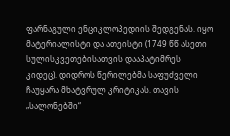ფარნაგული ენციკლოპედიის შედგენას. იყო მატერიალისტი და ათეისტი (1749 წწ ასეთი სულისკვეთებისათვის დააპატიმრეს კიდეც). დიდროს წერილებმა საფუძველი ჩაუყარა მხატვრულ კრიტიკას. თავის „სალონებში“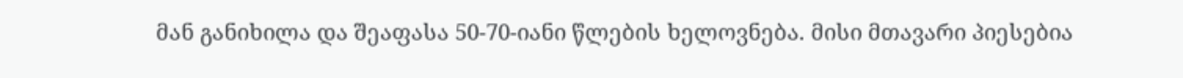მან განიხილა და შეაფასა 50-70-იანი წლების ხელოვნება. მისი მთავარი პიესებია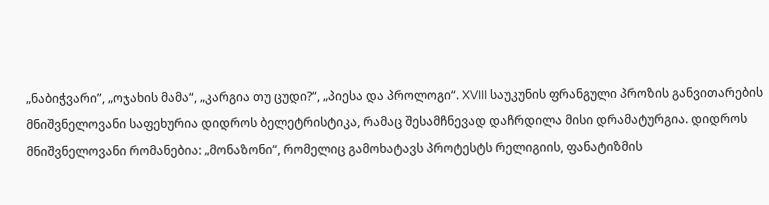„ნაბიჭვარი”, „ოჯახის მამა“, „კარგია თუ ცუდი?“, „პიესა და პროლოგი“. XVIII საუკუნის ფრანგული პროზის განვითარების მნიშვნელოვანი საფეხურია დიდროს ბელეტრისტიკა, რამაც შესამჩნევად დაჩრდილა მისი დრამატურგია. დიდროს მნიშვნელოვანი რომანებია: „მონაზონი“, რომელიც გამოხატავს პროტესტს რელიგიის, ფანატიზმის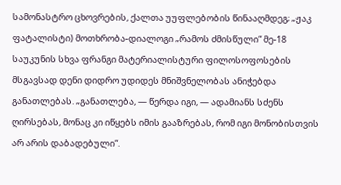სამონასტრო ცხოვრების, ქალთა უუფლებობის წინააღმდეგ; „ჟაკ ფატალისტი) მოთხრობა-დიალოგი „რამოს ძმისწული“ მე-18 საუკუნის სხვა ფრანგი მატერიალისტური ფილოსოფოსების მსგავსად დენი დიდრო უდიდეს მნიშვნელობას ანიჭებდა განათლებას. „განათლება, — წერდა იგი, — ადამიანს სძენს ღირსებას, მონაც კი იწყებს იმის გააზრებას, რომ იგი მონობისთვის არ არის დაბადებული“.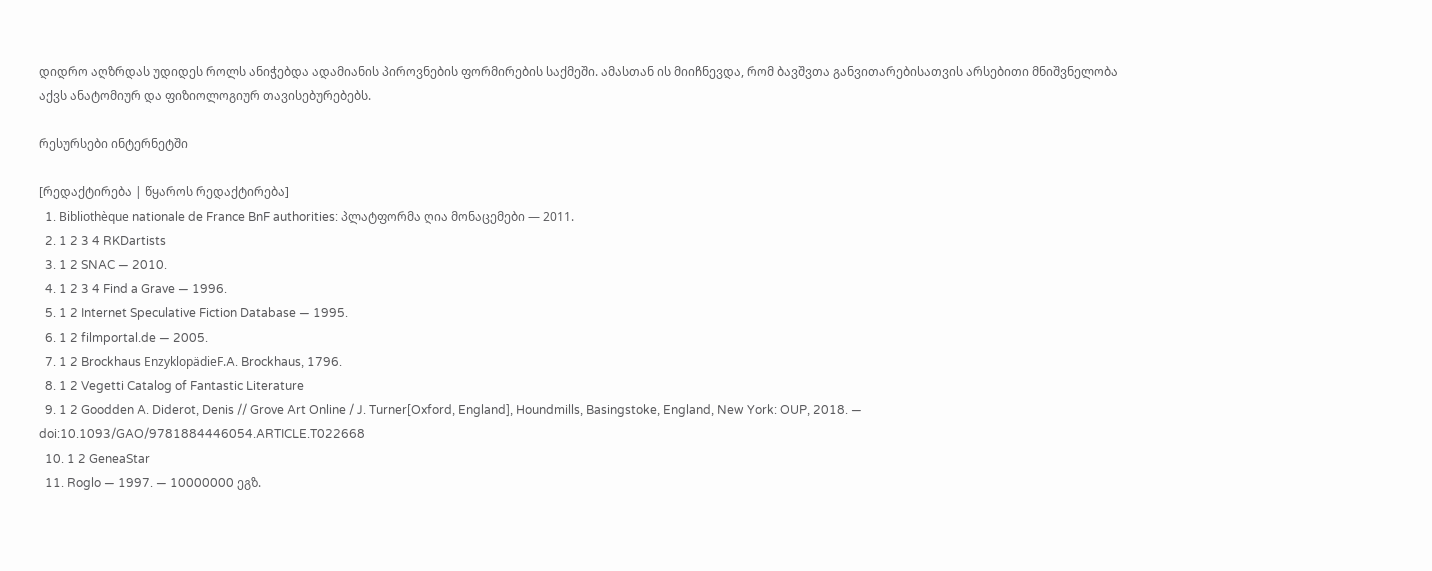დიდრო აღზრდას უდიდეს როლს ანიჭებდა ადამიანის პიროვნების ფორმირების საქმეში. ამასთან ის მიიჩნევდა, რომ ბავშვთა განვითარებისათვის არსებითი მნიშვნელობა აქვს ანატომიურ და ფიზიოლოგიურ თავისებურებებს.

რესურსები ინტერნეტში

[რედაქტირება | წყაროს რედაქტირება]
  1. Bibliothèque nationale de France BnF authorities: პლატფორმა ღია მონაცემები — 2011.
  2. 1 2 3 4 RKDartists
  3. 1 2 SNAC — 2010.
  4. 1 2 3 4 Find a Grave — 1996.
  5. 1 2 Internet Speculative Fiction Database — 1995.
  6. 1 2 filmportal.de — 2005.
  7. 1 2 Brockhaus EnzyklopädieF.A. Brockhaus, 1796.
  8. 1 2 Vegetti Catalog of Fantastic Literature
  9. 1 2 Goodden A. Diderot, Denis // Grove Art Online / J. Turner[Oxford, England], Houndmills, Basingstoke, England, New York: OUP, 2018. — doi:10.1093/GAO/9781884446054.ARTICLE.T022668
  10. 1 2 GeneaStar
  11. Roglo — 1997. — 10000000 ეგზ.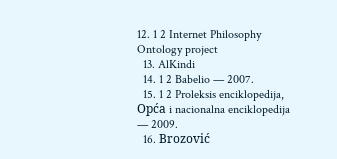12. 1 2 Internet Philosophy Ontology project
  13. AlKindi
  14. 1 2 Babelio — 2007.
  15. 1 2 Proleksis enciklopedija, Opća i nacionalna enciklopedija — 2009.
  16. Brozović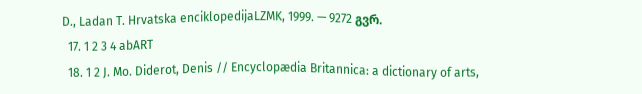D., Ladan T. Hrvatska enciklopedijaLZMK, 1999. — 9272 გვრ.
  17. 1 2 3 4 abART
  18. 1 2 J. Mo. Diderot, Denis // Encyclopædia Britannica: a dictionary of arts,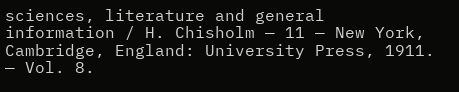sciences, literature and general information / H. Chisholm — 11 — New York, Cambridge, England: University Press, 1911. — Vol. 8.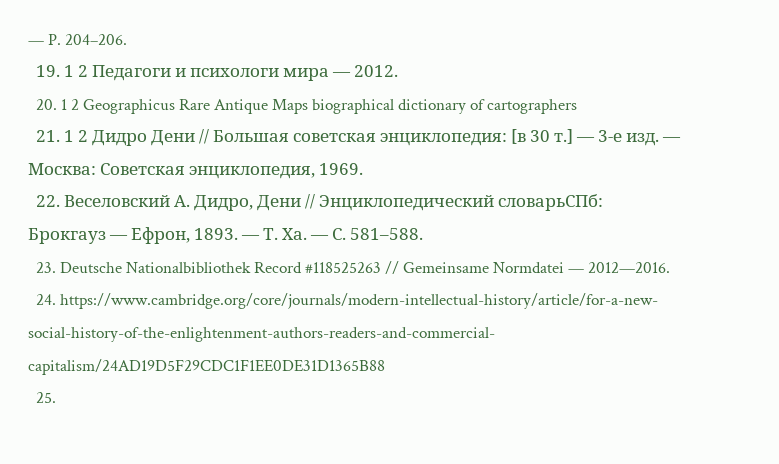— P. 204–206.
  19. 1 2 Педагоги и психологи мира — 2012.
  20. 1 2 Geographicus Rare Antique Maps biographical dictionary of cartographers
  21. 1 2 Дидро Дени // Большая советская энциклопедия: [в 30 т.] — 3-е изд. — Москва: Советская энциклопедия, 1969.
  22. Веселовский А. Дидро, Дени // Энциклопедический словарьСПб: Брокгауз — Ефрон, 1893. — Т. Xа. — С. 581–588.
  23. Deutsche Nationalbibliothek Record #118525263 // Gemeinsame Normdatei — 2012—2016.
  24. https://www.cambridge.org/core/journals/modern-intellectual-history/article/for-a-new-social-history-of-the-enlightenment-authors-readers-and-commercial-capitalism/24AD19D5F29CDC1F1EE0DE31D1365B88
  25.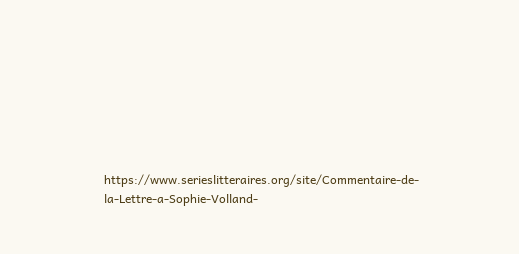https://www.serieslitteraires.org/site/Commentaire-de-la-Lettre-a-Sophie-Volland-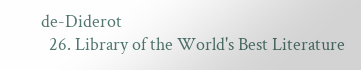de-Diderot
  26. Library of the World's Best Literature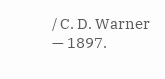/ C. D. Warner — 1897.